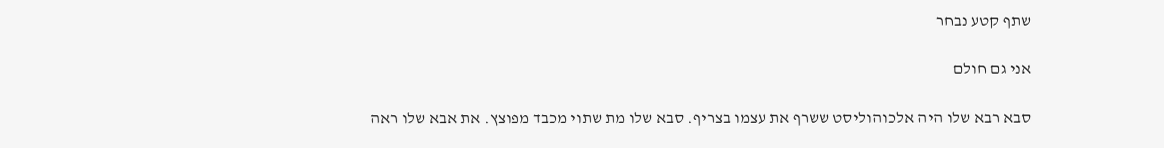שתף קטע נבחר

אני גם חולם

סבא רבא שלו היה אלכוהוליסט ששרף את עצמו בצריף. סבא שלו מת שתוי מכבד מפוצץ. את אבא שלו ראה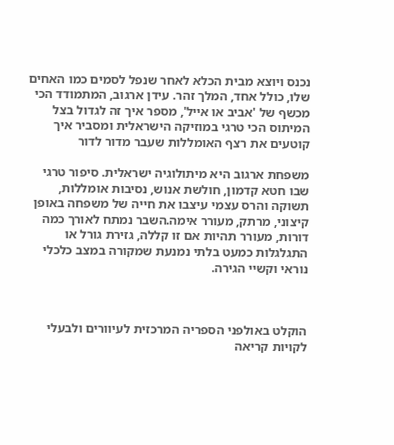נכנס ויוצא מבית הכלא לאחר שנפל לסמים כמו האחים שלו, כולל אחד, המלך זהר. עידן ארגוב, המתמודד הכי מכשף של 'אביב או אייל', מספר איך זה לגדול בצל המיתוס הכי טרגי במוזיקה הישראלית ומסביר איך קוטעים את רצף האומללות שעבר מדור לדור

משפחת ארגוב היא מיתולוגיה ישראלית. סיפור טרגי שבו חטא קדמון, חולשת אנוש, נסיבות אומללות, תשוקה והרס עצמי עיצבו את חייה של משפחה באופן קיצוני, מרתק, מעורר אימה.השבר נמתח לאורך כמה דורות, מעורר תהיות אם זו קללה, גזירת גורל או התגלגלות כמעט בלתי נמנעת שמקורה במצב כלכלי נוראי וקשיי הגירה.



הוקלט באולפני הספריה המרכזית לעיוורים ולבעלי לקויות קריאה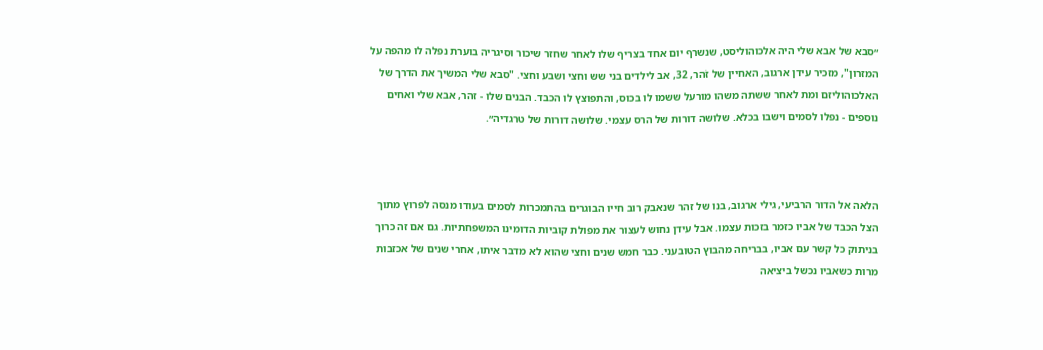״סבא של אבא שלי היה אלכוהוליסט, שנשרף יום אחד בצריף שלו לאחר שחזר שיכור וסיגריה בוערת נפלה לו מהפה על המזרון", מזכיר עידן ארגוב, האחיין של זֹהר, 32, אב לילדים בני שש וחצי ושבע וחצי. "סבא שלי המשיך את הדרך של האלכוהוליזם ומת לאחר ששתה משהו מורעל ששמו לו בכוס, והתפוצץ לו הכבד. הבנים שלו - זהר, אבא שלי ואחים נוספים - נפלו לסמים וישבו בכלא. שלושה דורות של הרס עצמי. שלושה דורות של טרגדיה״.



הלאה אל הדור הרביעי, גילי ארגוב, בנו של זהר שנאבק רוב חייו הבוגרים בהתמכרות לסמים בעודו מנסה לפרוץ מתוך הצל הכבד של אביו כזמר בזכות עצמו. אבל עידן נחוש לעצור את מפולת קוביות הדומינו המשפחתיות. גם אם זה כרוך בניתוק כל קשר עם אביו, בבריחה מהבוץ הטובעני. כבר חמש שנים וחצי שהוא לא מדבר איתו, אחרי שנים של אכזבות מרות כשאביו נכשל ביציאה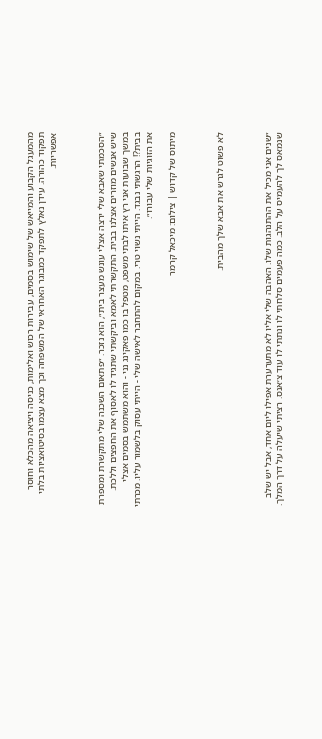מהמעגל הקבוע והמייאש של שימוש בסמים, עבירות רכוש ואלימות, כניסה ויציאה מהכלא וחוסר תפקוד כהורה. עידן נאלץ לתפקד כמבוגר האחראי של המשפחה וכך מצא עצמו בסיטואציות בלתי אפשריות.



״הסכמתי שאבא שלי ירצה אצלי עונש מעצר בית״, הוא נזכר. ״פתאום השכנה שלי מתקשרת ומספרת שיש אנשים מוזרים אצלנו בבית. התקשרתי לאמא וביקשתי שתגיד לו לאסוף את החפצים וללכת. במשך שבועות אני רץ איתו לבתי משפט, מטפל בו כמו פאקינג נני - והוא משתמש בסמים אצלי בבית?! הרגשתי נבגד. הייתי נשוי טרי. במקום להתחבר לאישה שלי - הייתי עסוק בלשמור עליו. מכרתי את הזוגיות שלי עבורו״.

מיתוס של קדוש | צילום: מיכאל קרמר



לא פשוט לגרש את אבא שלך מהבית.



״שנים אני מכיל את ההתנהגות שלו. האהבה שלי אליו לא מתערערת אפילו ליום אחד, אבל יש שלב שנמאס לך להעמיס על הלב. כמה פעמים סלחתי לו ונתתי לו עוד צ׳אנס. רציתי שיעלה על דרך המלך.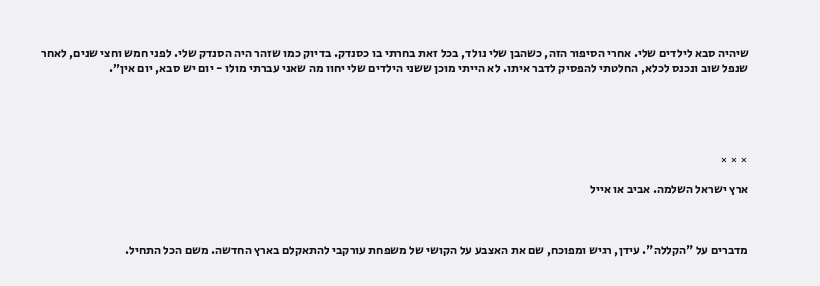שיהיה סבא לילדים שלי. אחרי הסיפור הזה, כשהבן שלי נולד, בכל זאת בחרתי בו כסנדק. בדיוק כמו שזהר היה הסנדק שלי. לפני חמש וחצי שנים, לאחר שנפל שוב ונכנס לכלא, החלטתי להפסיק לדבר איתו. לא הייתי מוכן ששני הילדים שלי יחוו מה שאני עברתי מולו - יום יש סבא, יום אין״.





× × ×

ארץ ישראל השלמה. אביב או אייל



מדברים על "הקללה". עידן, רגיש ומפוכח, שם את האצבע על הקושי של משפחת עורקבי להתאקלם בארץ החדשה. משם הכל התחיל.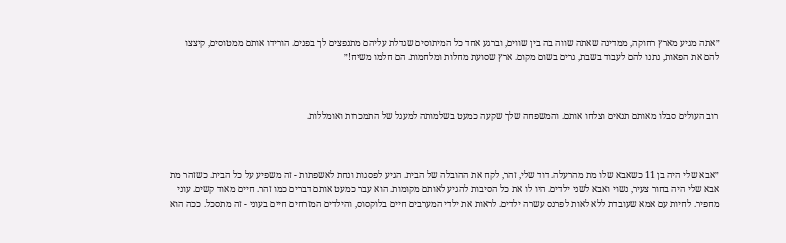״אתה מגיע מארץ רחוקה, ממדינה שאתה שווה בה בין שווים, וברגע אחד כל המיתוסים שגדלת עליהם מתנפצים לך בפנים. הורידו אותם ממטוסים, קיצצו להם את הפאות, נתנו להם לעבוד בשבת, גרים בשום מקום. ארץ שסועת מחלות ומלחמות. הם חלמו משיח!״



רוב העולים סבלו מאותם תנאים וצלחו אותם. והמשפחה שלך שקעה כמעט בשלמותה למעגל של התמכרות ואומללות.



״אבא שלי היה בן 11 כשאבא שלו מת מהרעלה. דוד שלי, זהר, לקח את ההובלה של הבית. הגיע לפסגות ונחת לאשפתות - זה משפיע על כל הבית. כשזהר מת אבא שלי היה בחור צעיר, נשוי ואבא לשני ילדים. היו לו את כל הסיבות להגיע לאותם מקומות. הוא עבר כמעט אותם דברים כמו זהר. חיים מאוד קשים. עוני מחפיר. לחיות עם אמא שעובדת ללא לאות לפרנס עשרה ילדים. לראות את ילדי המערבים חיים בלוקסוס, והילדים המזרחים חיים בעוני - זה מתסכל. ככה הוא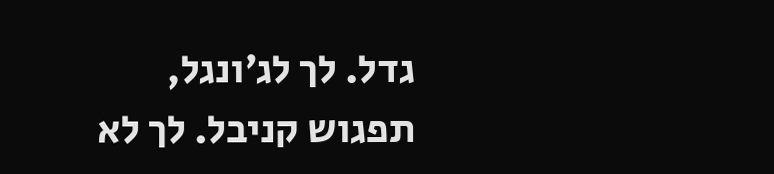גדל. לך לג׳ונגל, תפגוש קניבל. לך לא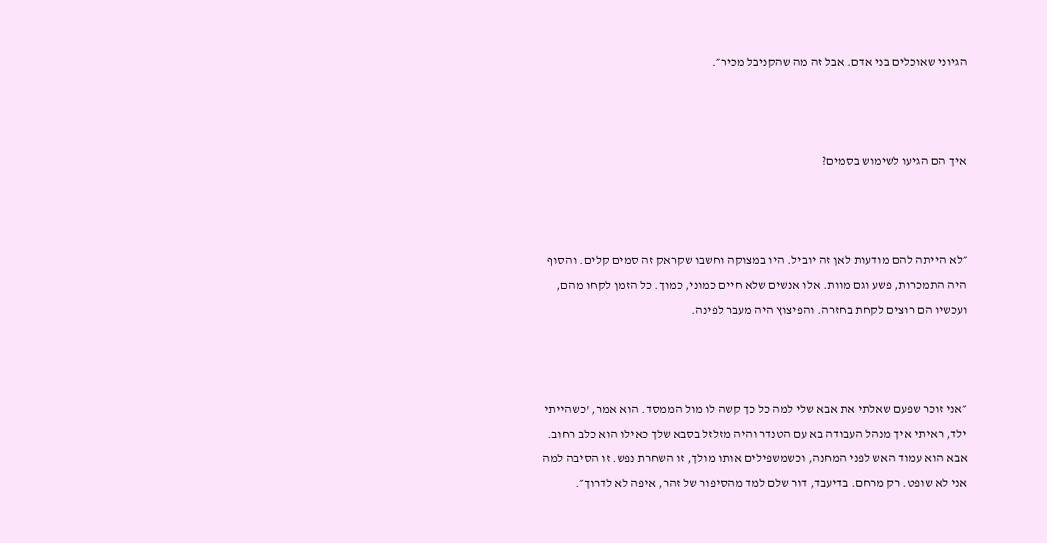הגיוני שאוכלים בני אדם. אבל זה מה שהקניבל מכיר״.



איך הם הגיעו לשימוש בסמים?



״לא הייתה להם מודעות לאן זה יוביל. היו במצוקה וחשבו שקראק זה סמים קלים. והסוף היה התמכרות, פשע וגם מוות. אלו אנשים שלא חיים כמוני, כמוך. כל הזמן לקחו מהם, ועכשיו הם רוצים לקחת בחזרה. והפיצוץ היה מעבר לפינה.



״אני זוכר שפעם שאלתי את אבא שלי למה כל כך קשה לו מול הממסד. הוא אמר, 'כשהייתי ילד, ראיתי איך מנהל העבודה בא עם הטנדר והיה מזלזל בסבא שלך כאילו הוא כלב רחוב. אבא הוא עמוד האש לפני המחנה, וכשמשפילים אותו מולך, זו השחרת נפש. זו הסיבה למה אני לא שופט. רק מרחם. בדיעבד, דור שלם למד מהסיפור של זהר, איפה לא לדרוך״.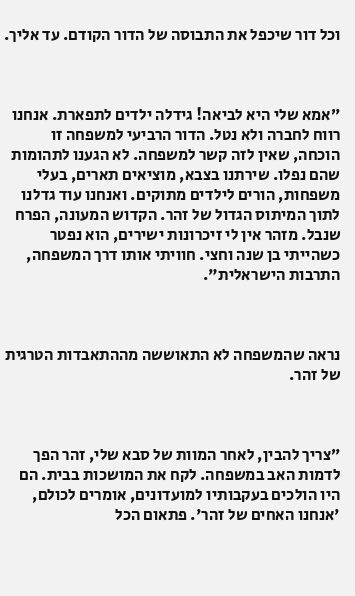וכל דור שיכפל את התבוסה של הדור הקודם. עד אליך.



״אמא שלי היא לביאה! גידלה ילדים לתפארת. אנחנו רווח לחברה ולא נטל. הדור הרביעי למשפחה זו הוכחה, שאין לזה קשר למשפחה. לא הגענו לתהומות שהם נפלו. שירתנו בצבא, מוציאים תארים, בעלי משפחות, הורים לילדים מתוקים. ואנחנו עוד גדלנו לתוך המיתוס הגדול של זהר. הקדוש המעונה, הפרח שנבל. מזהר אין לי זיכרונות ישירים, הוא נפטר כשהייתי בן שנה וחצי. חוויתי אותו דרך המשפחה, התרבות הישראלית".



נראה שהמשפחה לא התאוששה מההתאבדות הטרגית של זהר.



״צריך להבין, לאחר המוות של סבא שלי, זהר הפך לדמות האב במשפחה. לקח את המושכות בבית. הם היו הולכים בעקבותיו למועדונים, אומרים לכולם, 'אנחנו האחים של זהר'. פתאום הכל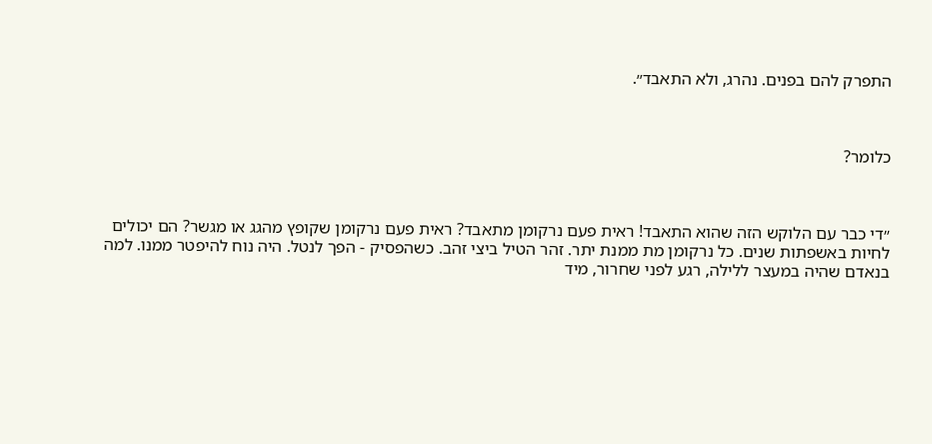התפרק להם בפנים. נהרג, ולא התאבד״.



כלומר?



״די כבר עם הלוקש הזה שהוא התאבד! ראית פעם נרקומן מתאבד? ראית פעם נרקומן שקופץ מהגג או מגשר? הם יכולים לחיות באשפתות שנים. כל נרקומן מת ממנת יתר. זהר הטיל ביצי זהב. כשהפסיק - הפך לנטל. היה נוח להיפטר ממנו. למה בנאדם שהיה במעצר ללילה, רגע לפני שחרור, מיד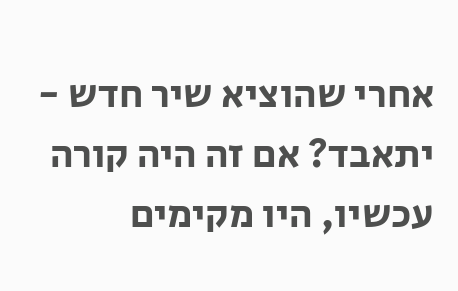אחרי שהוציא שיר חדש - יתאבד? אם זה היה קורה עכשיו, היו מקימים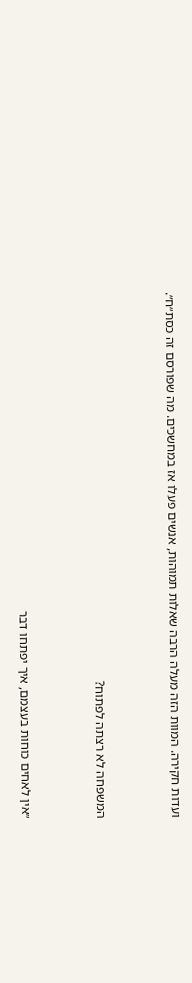ועדות חקירה. המוות הזה מעלה הרבה שאלות תמוהות, אנשים פעלו אז במחשכים. מה שפורסם זה כסת״ח״.



המשפחה לא רצתה לפתוח?



״אין לאחים כוחות בעצמם, איך יפתחו דבר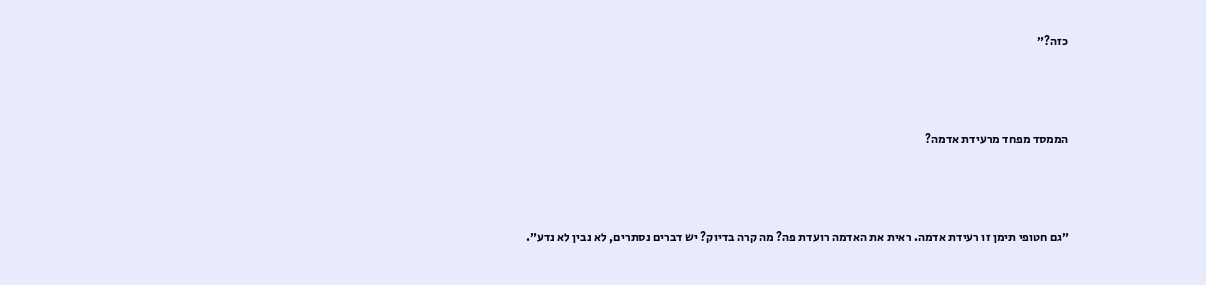כזה?״



הממסד מפחד מרעידת אדמה?



״גם חטופי תימן זו רעידת אדמה. ראית את האדמה רועדת פה? מה קרה בדיוק? יש דברים נסתרים, לא נבין לא נדע״.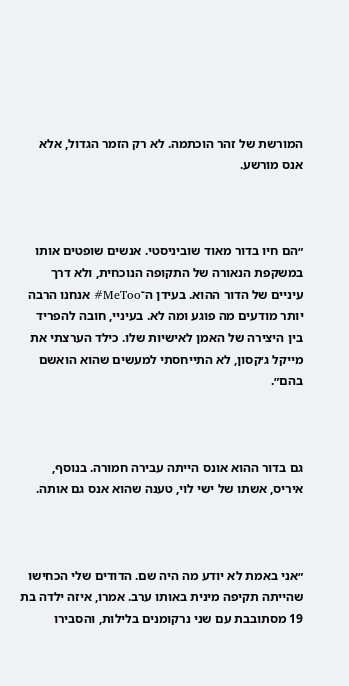המורשת של זהר הוכתמה. לא רק הזמר הגדול, אלא אנס מורשע.



״הם חיו בדור מאוד שוביניסטי. אנשים שופטים אותו במשקפת הנאורה של התקופה הנוכחית, ולא דרך עיניים של הדור ההוא. בעידן ה־MeToo# אנחנו הרבה יותר מודעים מה פוגע ומה לא. בעיניי, חובה להפריד בין היצירה של האמן לאישיות שלו. כילד הערצתי את מייקל ג׳קסון, לא התייחסתי למעשים שהוא הואשם בהם״.



גם בדור ההוא אונס הייתה עבירה חמורה. בנוסף, איריס, אשתו של ישי לוי, טענה שהוא אנס גם אותה.



״אני באמת לא יודע מה היה שם. הדודים שלי הכחישו שהייתה תקיפה מינית באותו ערב. אמרו, איזה ילדה בת 19 מסתובבת עם שני נרקומנים בלילות, והסבירו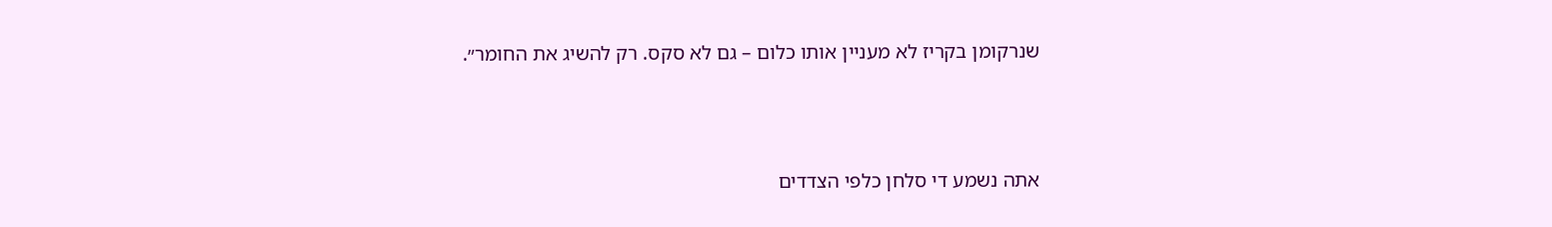שנרקומן בקריז לא מעניין אותו כלום – גם לא סקס. רק להשיג את החומר״.



אתה נשמע די סלחן כלפי הצדדים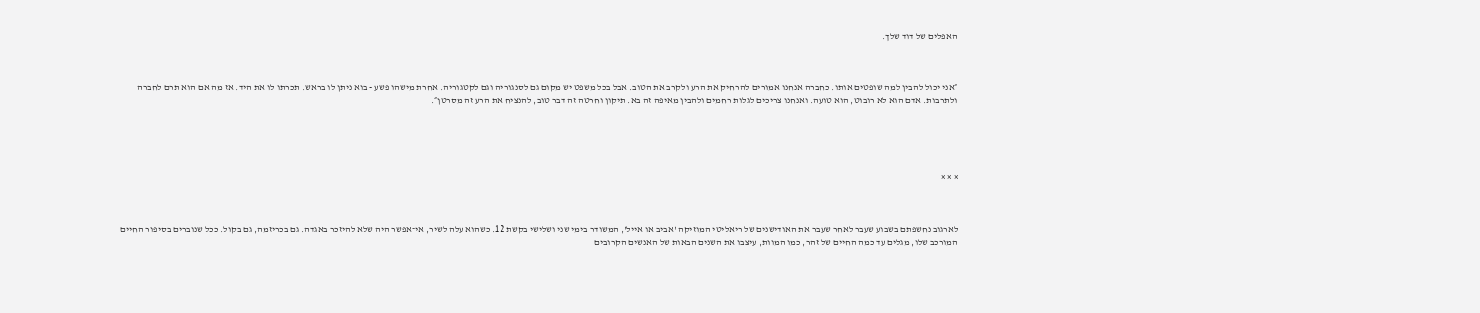האפלים של דוד שלך.



״אני יכול להבין למה שופטים אותו. כחברה אנחנו אמורים להרחיק את הרע ולקרב את הטוב. אבל בכל משפט יש מקום גם לסנגוריה וגם לקטגוריה. אחרת מישהו פשע - בוא ניתן לו בראש. תכרתו לו את היד. אז מה אם הוא תרם לחברה ולתרבות. אדם הוא לא רובוט, הוא טועה. ואנחנו צריכים לגלות רחמים ולהבין מאיפה זה בא. תיקון וחרטה זה דבר טוב, להנציח את הרע זה מסרטן״.





× × ×



לארגוב נחשפתם בשבוע שעבר לאחר שעבר את האודישנים של ריאליטי המוזיקה 'אביב או אייל', המשודר בימי שני ושלישי בקשת 12. כשהוא עלה לשיר, אי־אפשר היה שלא להיזכר באגדה. גם בכריזמה, גם בקול. ככל שנוברים בסיפור החיים המורכב שלו, מגלים עד כמה החיים של זהר, כמו המוות, עיצבו את השנים הבאות של האנשים הקרובים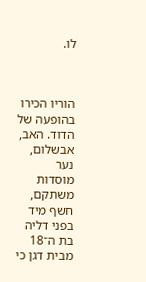לו.



הוריו הכירו בהופעה של הדוד. האב, אבשלום, נער מוסדות משתקם, חשף מיד בפני דליה בת ה־18 מבית דגן כי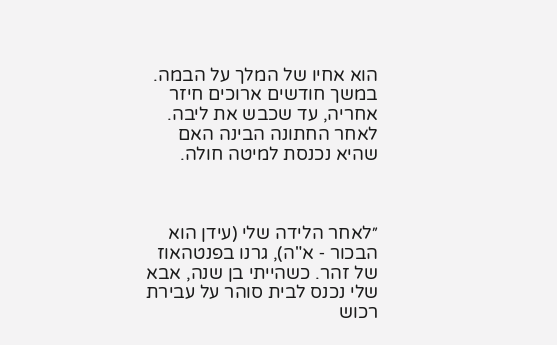הוא אחיו של המלך על הבמה. במשך חודשים ארוכים חיזר אחריה, עד שכבש את ליבה. לאחר החתונה הבינה האם שהיא נכנסת למיטה חולה.



״לאחר הלידה שלי (עידן הוא הבכור ‑ א"ה), גרנו בפנטהאוז של זהר. כשהייתי בן שנה, אבא שלי נכנס לבית סוהר על עבירת רכוש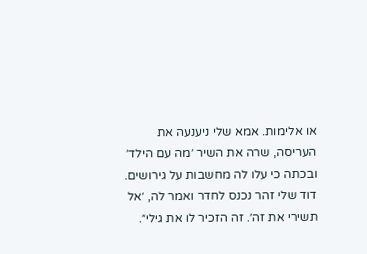או אלימות. אמא שלי ניענעה את העריסה, שרה את השיר ׳מה עם הילד׳ ובכתה כי עלו לה מחשבות על גירושים. דוד שלי זהר נכנס לחדר ואמר לה, ׳אל תשירי את זה׳. זה הזכיר לו את גילי״.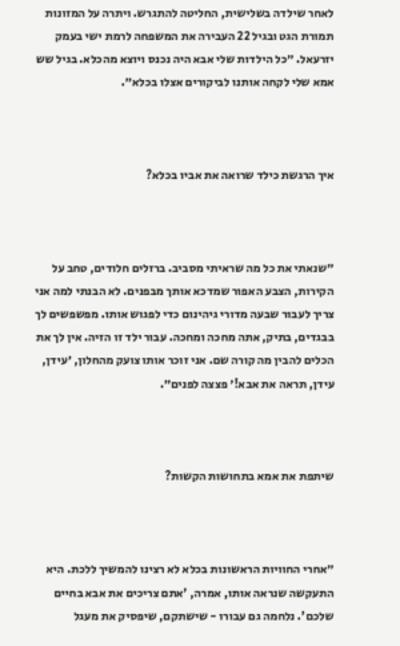לאחר שילדה בשלישית, החליטה להתגרש. ויתרה על המזונות תמורת הגט ובגיל 22 העבירה את המשפחה לרמת ישי בעמק יזרעאל. ״כל הילדות שלי אבא היה נכנס ויוצא מהכלא. בגיל שש אמא שלי לקחה אותנו לביקורים אצלו בכלא״.



איך הרגשת כילד שרואה את אביו בכלא?



״שנאתי את כל מה שראיתי מסביב. ברזלים חלודים, טחב על הקירות, הצבע האפור שמדכא אותך מבפנים. לא הבנתי למה אני צריך לעבור שבעה מדורי גיהינום כדי לפגוש אותו. מפשפשים לך בבגדים, בתיק, אתה מחכה ומחכה. עבור ילד זו הזיה. אין לך את הכלים להבין מה קורה שם. אני זוכר אותו צועק מהחלון, ׳עידן, עידן, תראה את אבא!׳ פצצה לפנים״.



שיתפת את אמא בתחושות הקשות?



״אחרי החוויות הראשונות בכלא לא רצינו להמשיך ללכת. היא התעקשה שנראה אותו, אמרה, 'אתם צריכים את אבא בחיים שלכם'. נלחמה גם עבורו - שישתקם, שיפסיק את מעגל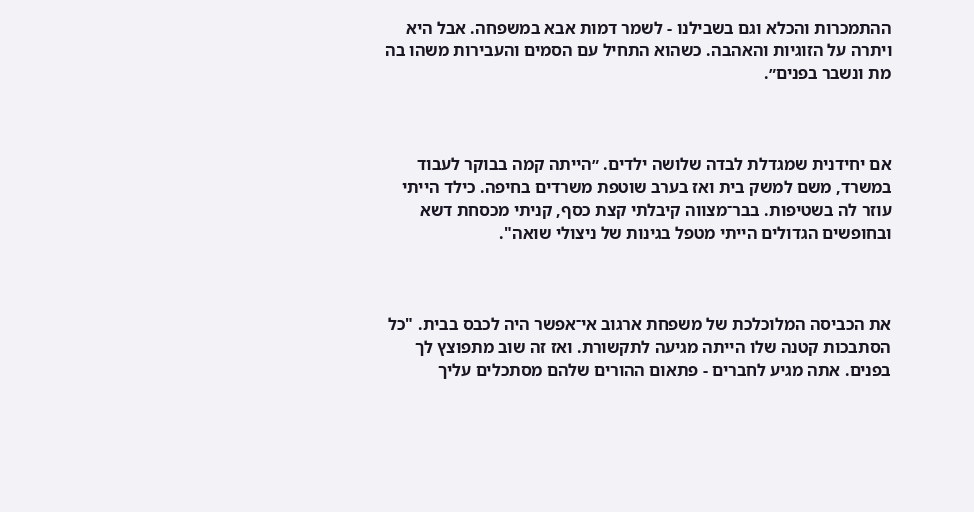ההתמכרות והכלא וגם בשבילנו - לשמר דמות אבא במשפחה. אבל היא ויתרה על הזוגיות והאהבה. כשהוא התחיל עם הסמים והעבירות משהו בה מת ונשבר בפנים״.



אם יחידנית שמגדלת לבדה שלושה ילדים. ״הייתה קמה בבוקר לעבוד במשרד, משם למשק בית ואז בערב שוטפת משרדים בחיפה. כילד הייתי עוזר לה בשטיפות. בבר־מצווה קיבלתי קצת כסף, קניתי מכסחת דשא ובחופשים הגדולים הייתי מטפל בגינות של ניצולי שואה".



את הכביסה המלוכלכת של משפחת ארגוב אי־אפשר היה לכבס בבית. "כל הסתבכות קטנה שלו הייתה מגיעה לתקשורת. ואז זה שוב מתפוצץ לך בפנים. אתה מגיע לחברים - פתאום ההורים שלהם מסתכלים עליך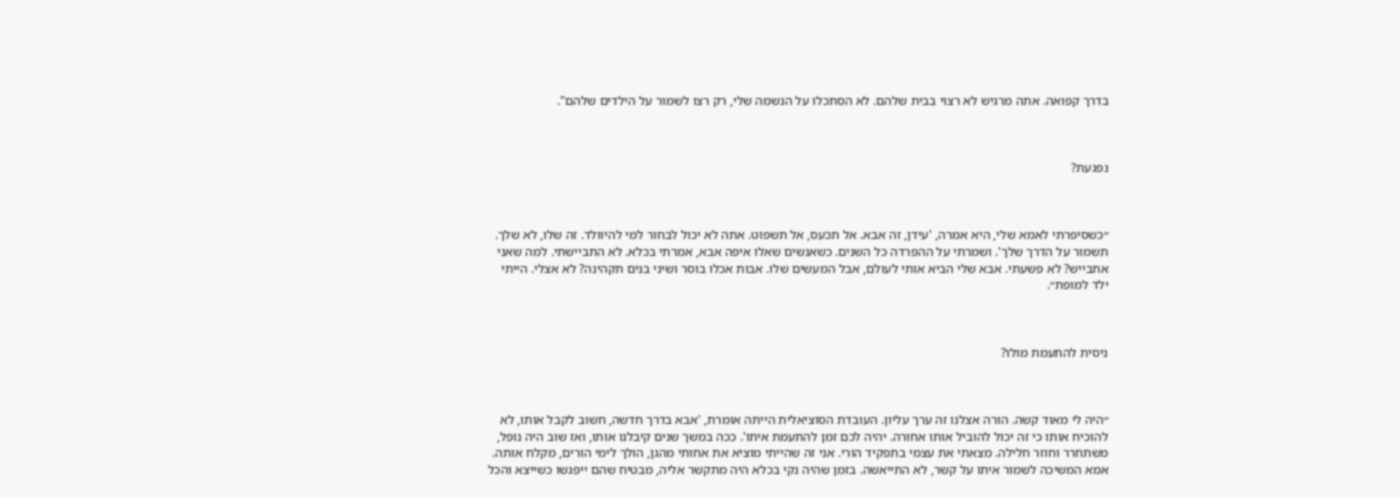בדרך קפואה. אתה מרגיש לא רצוי בבית שלהם. לא הסתכלו על הנשמה שלי, רק רצו לשמור על הילדים שלהם".



נפגעת?



״כשסיפרתי לאמא שלי, היא אמרה, 'עידן, זה אבא. אל תכעס, אל תשפוט. אתה לא יכול לבחור למי להיוולד. זה שלו, לא שלך. תשמור על הדרך שלך'. ושמרתי על ההפרדה כל השנים. כשאנשים שאלו איפה אבא, אמרתי בכלא. לא התביישתי. למה שאני אתבייש? לא פשעתי. אבא שלי הביא אותי לעולם, אבל המעשים שלו. אבות אכלו בוסר ושיני בנים תקהינה? לא אצלי. הייתי ילד למופת״.



ניסית להתעמת מולו?



״היה לי מאוד קשה. הורה אצלנו זה ערך עליון. העובדת הסוציאלית הייתה אומרת, 'אבא בדרך חדשה, חשוב לקבל אותו, לא להוכיח אותו כי זה יכול להוביל אותו אחורה. יהיה לכם זמן להתעמת איתו'. ככה במשך שנים קיבלנו אותו, ואז שוב היה נופל, משתחרר וחוזר חלילה. מצאתי את עצמי בתפקיד הורי. אני זה שהייתי מוציא את אחותי מהגן, הולך לימי הורים, מקלח אותה. אמא המשיכה לשמור איתו על קשר, לא התייאשה. בזמן שהיה נקי בכלא היה מתקשר אליה, מבטיח שהם ייפגשו כשייצא והכל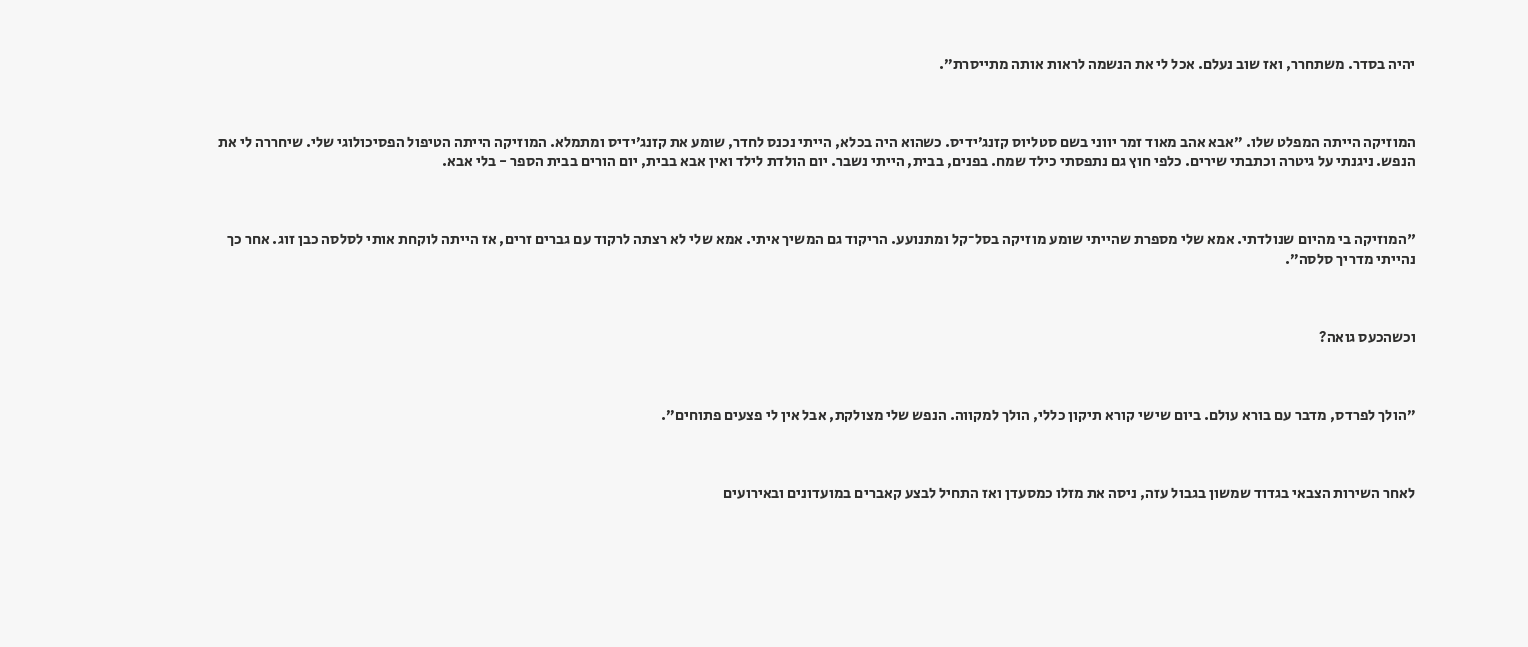יהיה בסדר. משתחרר, ואז שוב נעלם. אכל לי את הנשמה לראות אותה מתייסרת״.



המוזיקה הייתה המפלט שלו. ״אבא אהב מאוד זמר יווני בשם סטליוס קזנג׳ידיס. כשהוא היה בכלא, הייתי נכנס לחדר, שומע את קזנג׳ידיס ומתמלא. המוזיקה הייתה הטיפול הפסיכולוגי שלי. שיחררה לי את הנפש. ניגנתי על גיטרה וכתבתי שירים. כלפי חוץ גם נתפסתי כילד שמח. בפנים, בבית, הייתי נשבר. יום הולדת לילד ואין אבא בבית, יום הורים בבית הספר - בלי אבא.



"המוזיקה בי מהיום שנולדתי. אמא שלי מספרת שהייתי שומע מוזיקה בסל־קל ומתנועע. הריקוד גם המשיך איתי. אמא שלי לא רצתה לרקוד עם גברים זרים, אז הייתה לוקחת אותי לסלסה כבן זוג. אחר כך נהייתי מדריך סלסה״.



וכשהכעס גואה?



״הולך לפרדס, מדבר עם בורא עולם. ביום שישי קורא תיקון כללי, הולך למקווה. הנפש שלי מצולקת, אבל אין לי פצעים פתוחים״.



לאחר השירות הצבאי בגדוד שמשון בגבול עזה, ניסה את מזלו כמסעדן ואז התחיל לבצע קאברים במועדונים ובאירועים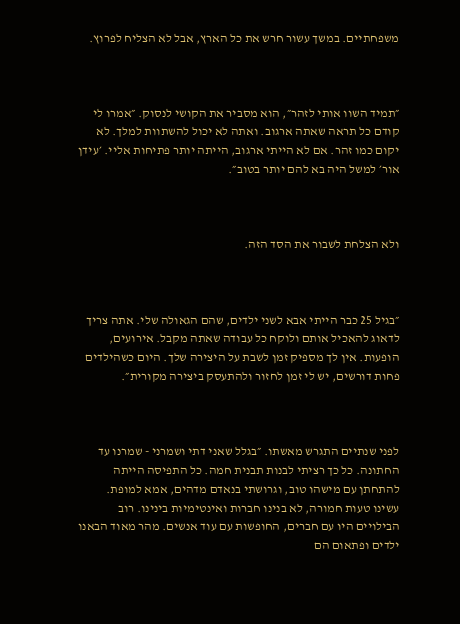משפחתיים. במשך עשור חרש את כל הארץ, אבל לא הצליח לפרוץ.



״תמיד השוו אותי לזהר״, הוא מסביר את הקושי לנסוק. ״אמרו לי קודם כל תראה שאתה ארגוב. ואתה לא יכול להשתוות למלך. לא יקום כמו זהר. אם לא הייתי ארגוב, הייתה יותר פתיחות אליי. ׳עידן אור׳ למשל היה בא להם יותר בטוב״.



ולא הצלחת לשבור את הסד הזה.



״בגיל 25 כבר הייתי אבא לשני ילדים, שהם הגאולה שלי. אתה צריך לדאוג להאכיל אותם ולוקח כל עבודה שאתה מקבל. אירועים, הופעות. אין לך מספיק זמן לשבת על היצירה שלך. היום כשהילדים פחות דורשים, יש לי זמן לחזור ולהתעסק ביצירה מקורית״.



לפני שנתיים התגרש מאשתו. ״בגלל שאני דתי ושמרני - שמרנו עד החתונה. כל כך רציתי לבנות תבנית חמה. כל התפיסה הייתה להתחתן עם מישהו טוב, וגרושתי בנאדם מדהים, אמא למופת. עשינו טעות חמורה, לא בנינו חברות ואינטימיות בינינו. רוב הבילויים היו עם חברים, החופשות עם עוד אנשים. מהר מאוד הבאנו ילדים ופתאום הם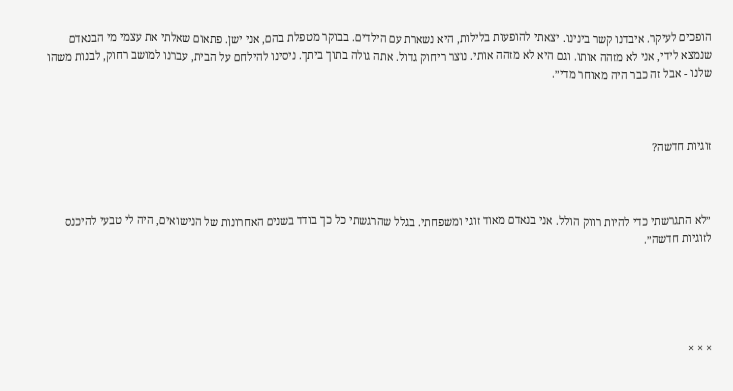הופכים לעיקר. איבדנו קשר בינינו. יצאתי להופעות בלילות, היא נשארת עם הילדים. בבוקר מטפלת בהם, אני ישן. פתאום שאלתי את עצמי מי הבנאדם שנמצא לידי, אני לא מזהה אותו. וגם היא לא מזהה אותי. נוצר ריחוק גדול. אתה גולה בתוך ביתך. ניסינו להילחם על הבית, עברנו למושב רחוק, לבנות משהו שלנו - אבל זה כבר היה מאוחר מדי״.



זוגיות חדשה?



״לא התגרשתי כדי להיות רווק הולל. אני בנאדם מאוד זוגי ומשפחתי. בגלל שהרגשתי כל כך בודד בשנים האחרונות של הנישואים, היה לי טבעי להיכנס לזוגיות חדשה״.





× × ×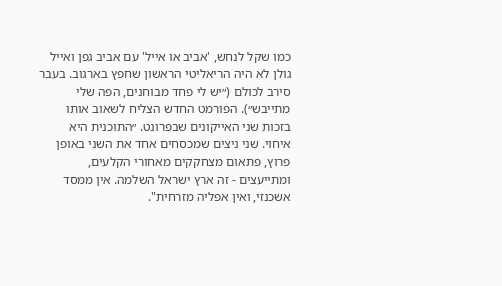כמו שקל לנחש, 'אביב או אייל' עם אביב גפן ואייל גולן לא היה הריאליטי הראשון שחפץ בארגוב. בעבר סירב לכולם (״יש לי פחד מבוחנים, הפה שלי מתייבש״). הפורמט החדש הצליח לשאוב אותו בזכות שני האייקונים שבפרונט. ״התוכנית היא איחוי. שני ניצים שמכסחים אחד את השני באופן פרוץ, פתאום מצחקקים מאחורי הקלעים, ומתייעצים - זה ארץ ישראל השלמה. אין ממסד אשכנזי, ואין אפליה מזרחית".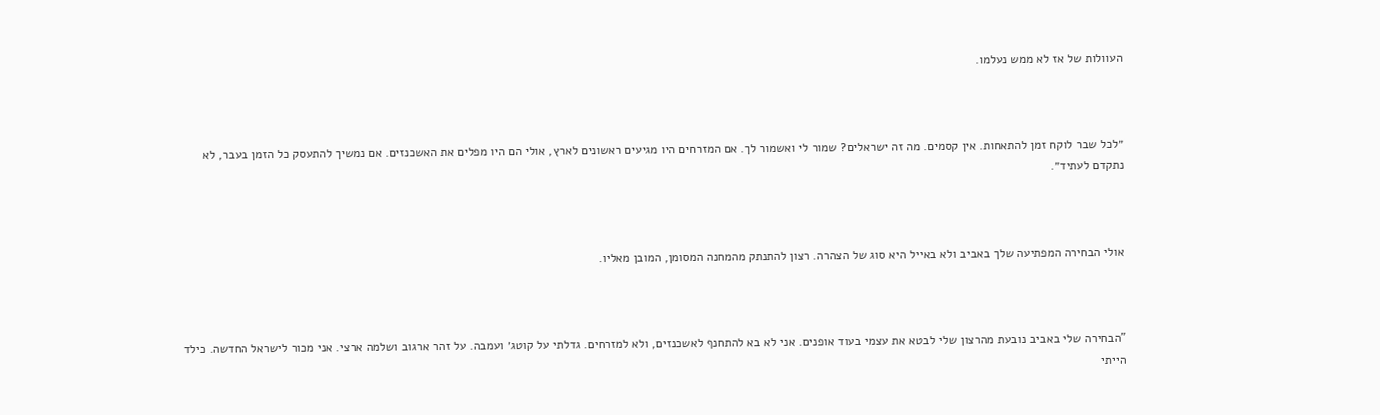העוולות של אז לא ממש נעלמו.



״לכל שבר לוקח זמן להתאחות. אין קסמים. מה זה ישראלים? שמור לי ואשמור לך. אם המזרחים היו מגיעים ראשונים לארץ, אולי הם היו מפלים את האשכנזים. אם נמשיך להתעסק כל הזמן בעבר, לא נתקדם לעתיד״.



אולי הבחירה המפתיעה שלך באביב ולא באייל היא סוג של הצהרה. רצון להתנתק מהמחנה המסומן, המובן מאליו.



"הבחירה שלי באביב נובעת מהרצון שלי לבטא את עצמי בעוד אופנים. אני לא בא להתחנף לאשכנזים, ולא למזרחים. גדלתי על קוטג׳ ועמבה. על זהר ארגוב ושלמה ארצי. אני מכור לישראל החדשה. כילד הייתי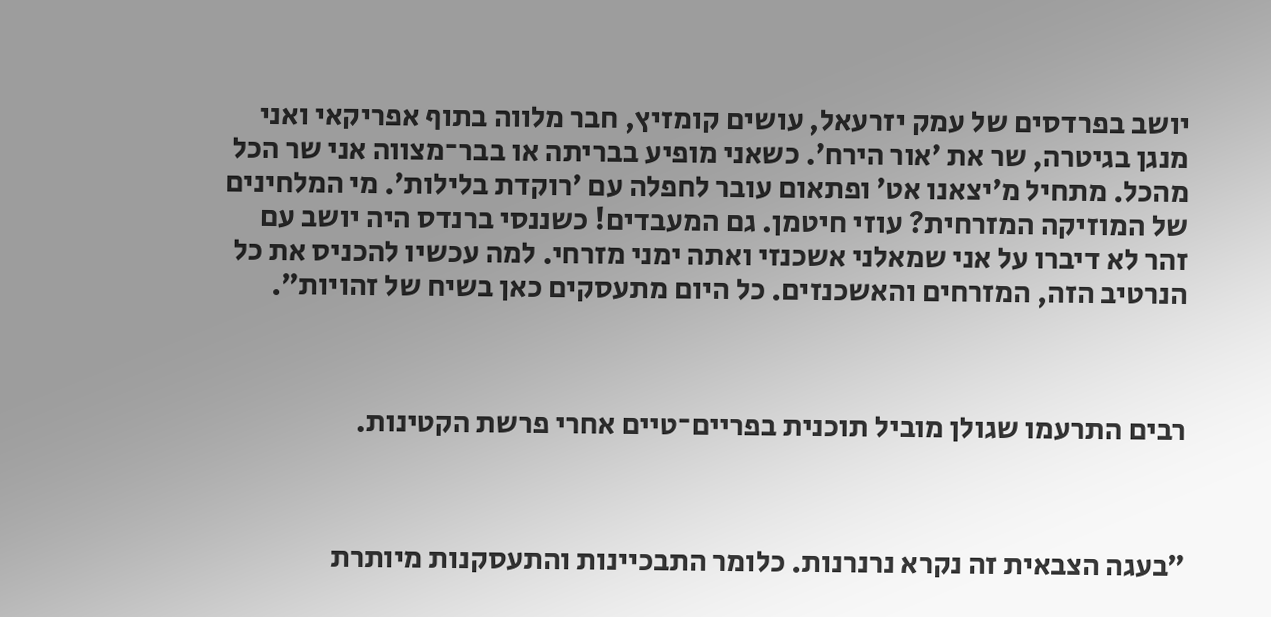יושב בפרדסים של עמק יזרעאל, עושים קומזיץ, חבר מלווה בתוף אפריקאי ואני מנגן בגיטרה, שר את ׳אור הירח׳. כשאני מופיע בבריתה או בבר־מצווה אני שר הכל מהכל. מתחיל מ׳יצאנו אט׳ ופתאום עובר לחפלה עם ׳רוקדת בלילות׳. מי המלחינים של המוזיקה המזרחית? עוזי חיטמן. גם המעבדים! כשננסי ברנדס היה יושב עם זהר לא דיברו על אני שמאלני אשכנזי ואתה ימני מזרחי. למה עכשיו להכניס את כל הנרטיב הזה, המזרחים והאשכנזים. כל היום מתעסקים כאן בשיח של זהויות״.



רבים התרעמו שגולן מוביל תוכנית בפריים־טיים אחרי פרשת הקטינות.



״בעגה הצבאית זה נקרא נרנרנות. כלומר התבכיינות והתעסקנות מיותרת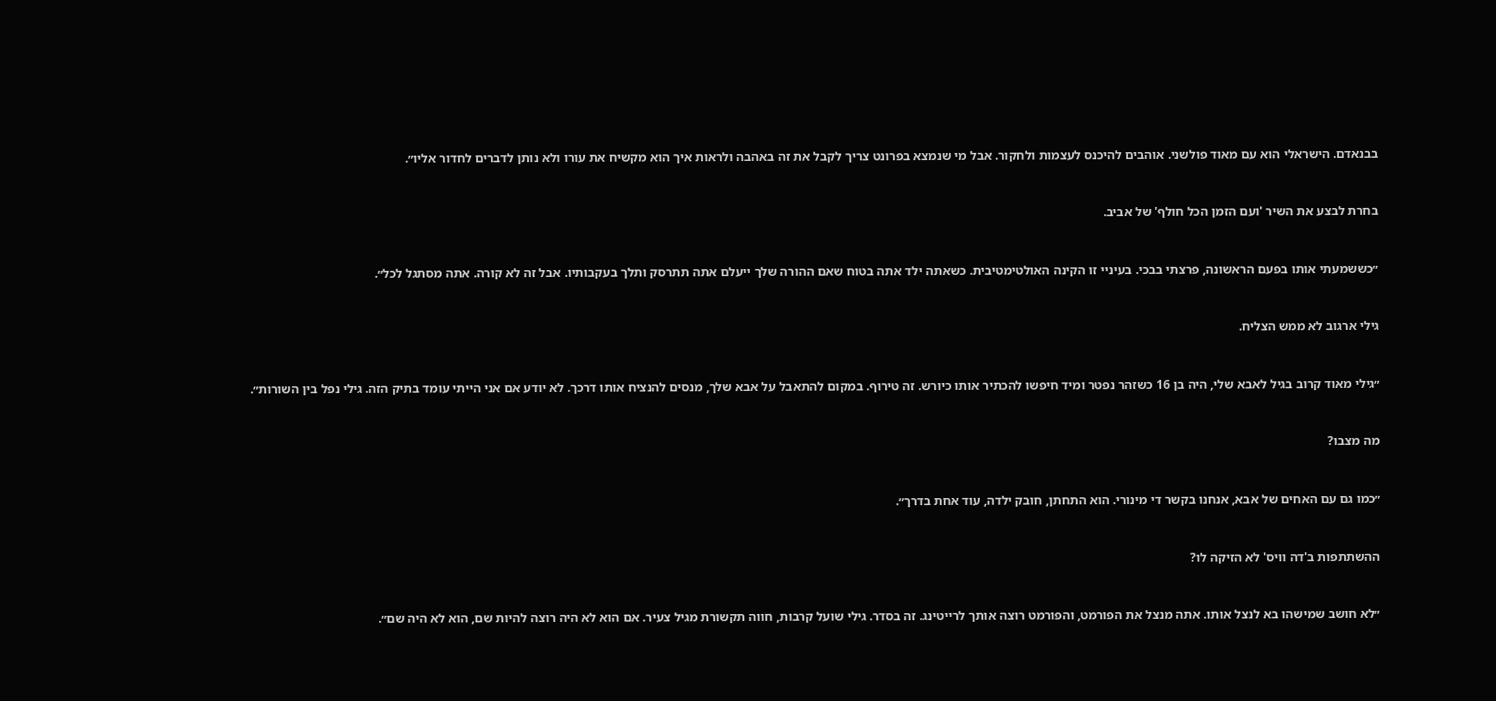בבנאדם. הישראלי הוא עם מאוד פולשני. אוהבים להיכנס לעצמות ולחקור. אבל מי שנמצא בפרונט צריך לקבל את זה באהבה ולראות איך הוא מקשיח את עורו ולא נותן לדברים לחדור אליו״.



בחרת לבצע את השיר 'ועם הזמן הכל חולף' של אביב.



״כששמעתי אותו בפעם הראשונה, פרצתי בבכי. בעיניי זו הקינה האולטימטיבית. כשאתה ילד אתה בטוח שאם ההורה שלך ייעלם אתה תתרסק ותלך בעקבותיו. אבל זה לא קורה. אתה מסתגל לכל״.



גילי ארגוב לא ממש הצליח.



״גילי מאוד קרוב בגיל לאבא שלי, היה בן 16 כשזהר נפטר ומיד חיפשו להכתיר אותו כיורש. זה טירוף. במקום להתאבל על אבא שלך, מנסים להנציח אותו דרכך. לא יודע אם אני הייתי עומד בתיק הזה. גילי נפל בין השורות״.



מה מצבו?



״כמו גם עם האחים של אבא, אנחנו בקשר די מינורי. הוא התחתן, חובק ילדה, עוד אחת בדרך״.



ההשתתפות ב'דה וויס' לא הזיקה לו?



״לא חושב שמישהו בא לנצל אותו. אתה מנצל את הפורמט, והפורמט רוצה אותך לרייטינג. זה בסדר. גילי שועל קרבות, חווה תקשורת מגיל צעיר. אם הוא לא היה רוצה להיות שם, הוא לא היה שם״.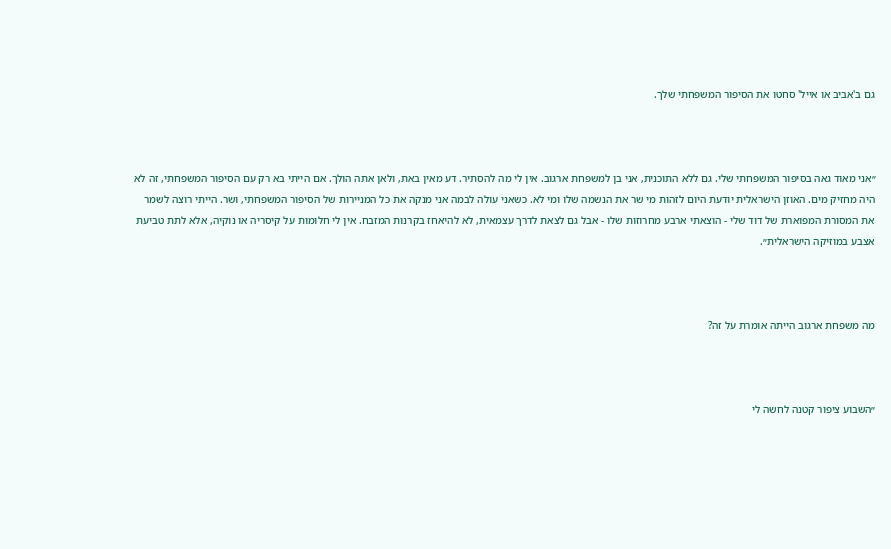גם ב'אביב או אייל' סחטו את הסיפור המשפחתי שלך.



״אני מאוד גאה בסיפור המשפחתי שלי. גם ללא התוכנית, אני בן למשפחת ארגוב. אין לי מה להסתיר. דע מאין באת, ולאן אתה הולך. אם הייתי בא רק עם הסיפור המשפחתי, זה לא היה מחזיק מים. האוזן הישראלית יודעת היום לזהות מי שר את הנשמה שלו ומי לא. כשאני עולה לבמה אני מנקה את כל המניירות של הסיפור המשפחתי, ושר. הייתי רוצה לשמר את המסורת המפוארת של דוד שלי - הוצאתי ארבע מחרוזות שלו - אבל גם לצאת לדרך עצמאית, לא להיאחז בקרנות המזבח. אין לי חלומות על קיסריה או נוקיה, אלא לתת טביעת אצבע במוזיקה הישראלית״.



מה משפחת ארגוב הייתה אומרת על זה?



״השבוע ציפור קטנה לחשה לי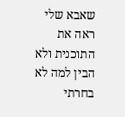שאבא שלי ראה את התוכנית ולא הבין למה לא בחרתי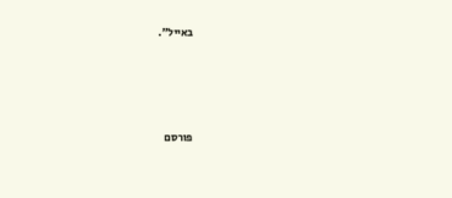באייל״.





פורסם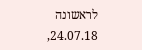לראשונה 24.07.18,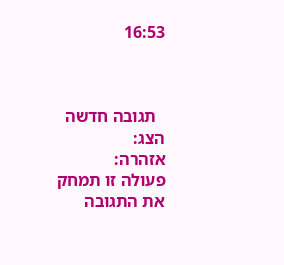16:53



  תגובה חדשה
הצג:
אזהרה:
פעולה זו תמחק את התגובה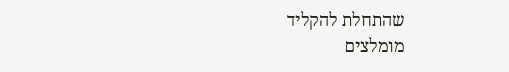שהתחלת להקליד
מומלצים